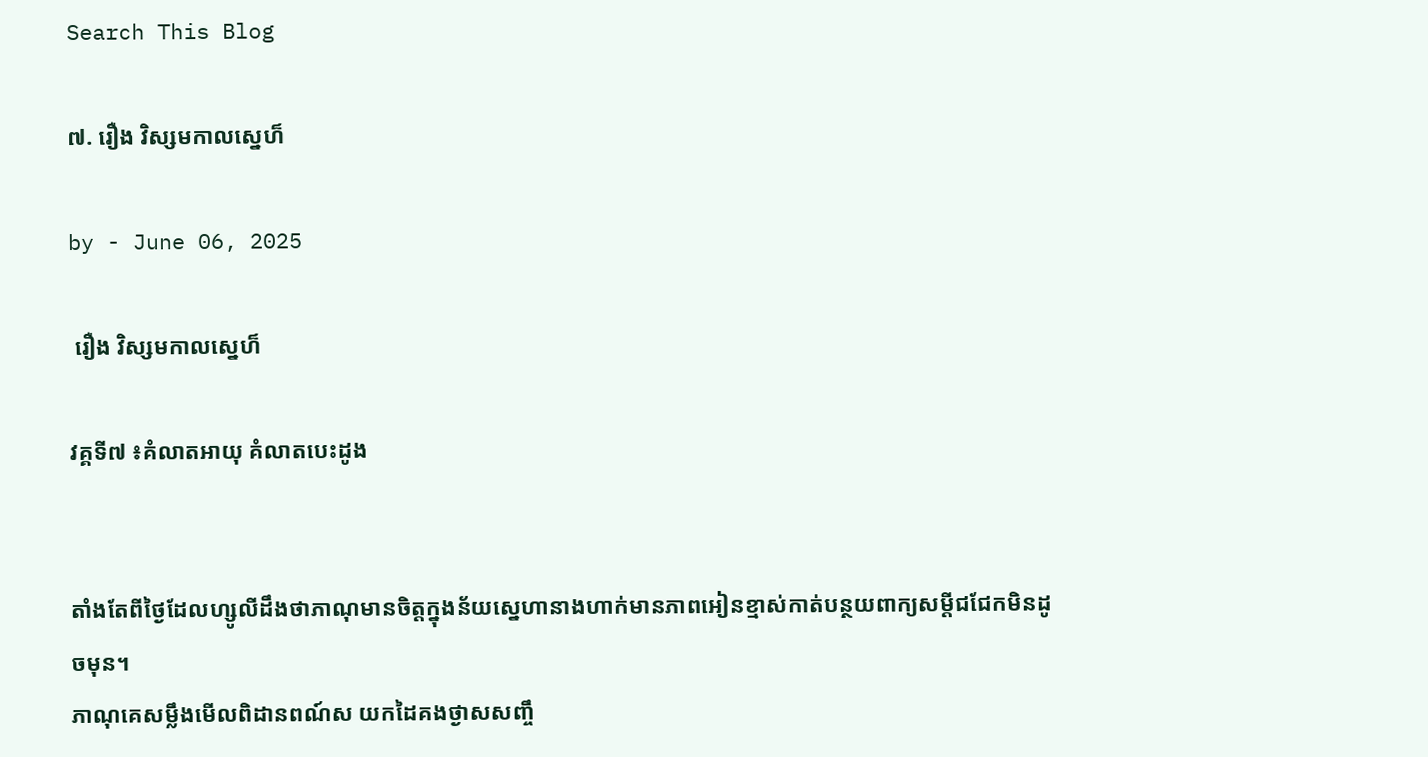Search This Blog

៧. រឿង វិស្សមកាលស្នេហ៏

by - June 06, 2025

 រឿង វិស្សមកាលស្នេហ៏

វគ្គទី៧ ៖គំលាតអាយុ គំលាតបេះដូង


តាំងតែពីថ្ងៃដែលហ្សូលីដឹងថាភាណុមានចិត្តក្នុងន័យស្នេហានាងហាក់មានភាពអៀនខ្មាស់កាត់បន្ថយពាក្យសម្តីជជែកមិនដូចមុន។
ភាណុគេសម្លឹងមើលពិដានពណ៍ស យកដៃគងថ្ងាសសញ្ចឹ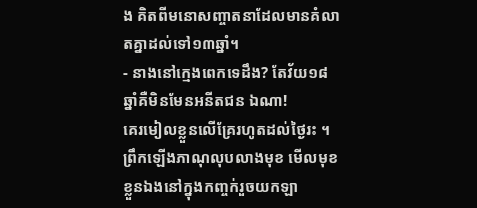ង គិតពីមនោសញ្ចាតនាដែលមានគំលាតគ្នាដល់ទៅ១៣ឆ្នាំ។
- នាងនៅក្មេងពេកទេដឹង? តែវ័យ១៨ឆ្នាំគឺមិនមែនអនីតជន ឯណា!
គេរមៀលខ្លួនលើគ្រែរហូតដល់ថ្ងៃរះ ។
ព្រឹកឡើងភាណុលុបលាងមុខ មើលមុខខ្លួនឯងនៅក្នុងកញ្ចក់រួចយកឡា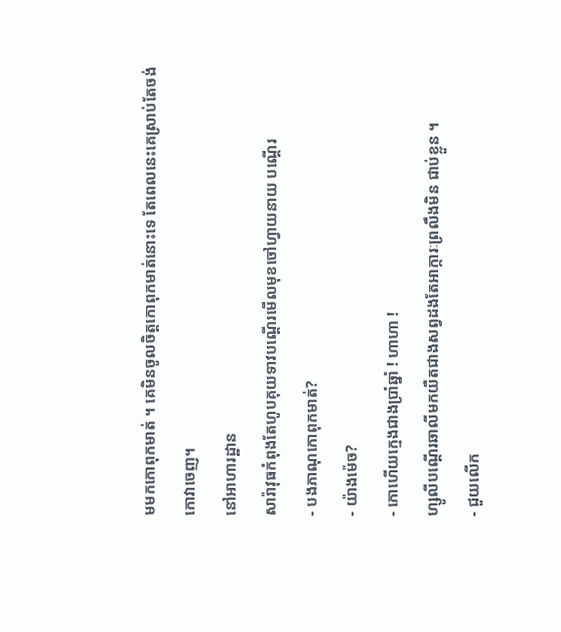មមកកោពុកមាត់ ។ គេមិនចូលចិត្តកោពុកមាត់នោះទេ តែពេលនេះគេស្រាប់តែចង់កោវាចេញ។
នៅអាហារដ្ឋាន
សារ៉ាវុធកំពុងតែហូបគុយទាវបណ្តើរមើលមុខចៅហ្វាយនាយ បណ្តើរ
- បងភាណុកោពុកមាត់?
- យ៉ាងម៉េច?
- កោហើយក្មេងជាងប្រាំឆ្នាំ ! ហាហា !
ហ្សូលីបណ្តើរឆាលីមកយឺតជាងសព្វដងតែអាក្ការៈព្រលឹងមិន ជាប់ខ្លួន ។
- ជួយលើក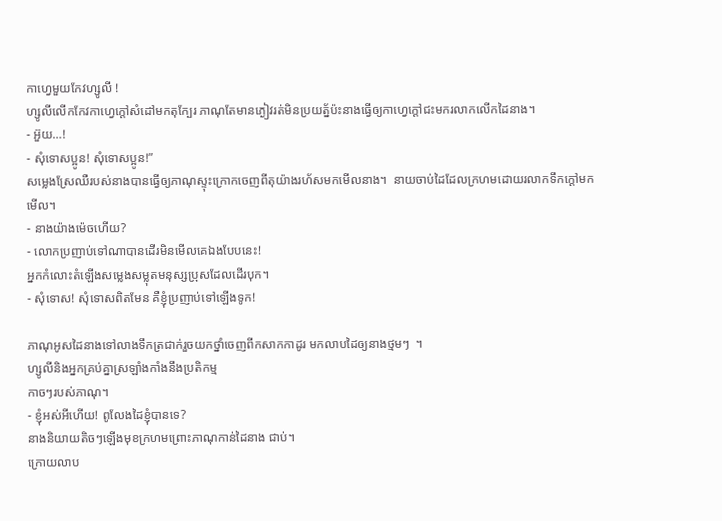កាហ្វេមួយកែវហ្សូលី !
ហ្សូលីលើកកែវកាហ្វេក្តៅសំដៅមកតុក្បែរ ភាណុតែមានភ្ងៀវរត់មិនប្រយត្ន័ប៉ះនាងធ្វើឲ្យកាហ្វេក្តៅជះមករលាកលើកដៃនាង។
- អ៊ួយ…!
- សុំទោសប្អូន! សុំទោសប្អូន!”
សម្លេងស្រែឈឺរបស់នាងបានធ្វើឲ្យភាណុស្ទុះក្រោកចេញពីតុយ៉ាងរហ័សមកមើលនាង។  នាយចាប់ដៃដែលក្រហមដោយរលាកទឹកក្តៅមក
មើល។
- នាងយ៉ាងម៉េចហើយ?
- លោកប្រញាប់ទៅណាបានដើរមិនមើលគេឯងបែបនេះ!
អ្នកកំលោះតំឡើងសម្លេងសម្លុតមនុស្សប្រុសដែលដើរបុក។
- សុំទោស! សុំទោសពិតមែន គឺខ្ញុំប្រញាប់ទៅឡើងទូក!

ភាណុអូសដៃនាងទៅលាងទឹកត្រជាក់រួចយកថ្នាំចេញពីកសាកកាដូរ មកលាបដៃឲ្យនាងថ្មមៗ  ។
ហ្សូលីនិងអ្នកគ្រប់គ្នាស្រឡាំងកាំងនឹងប្រតិកម្ម
កាចៗរបស់ភាណុ។
- ខ្ញុំអស់អីហើយ! ពូលែងដៃខ្ញុំបានទេ?
នាងនិយាយតិចៗឡើងមុខក្រហមព្រោះភាណុកាន់ដៃនាង ជាប់។
ក្រោយលាប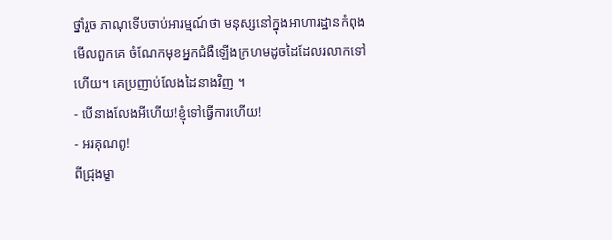ថ្នាំរួច ភាណុទើបចាប់អារម្មណ៍ថា មនុស្សនៅក្នុងអាហារដ្ឋានកំពុងមើលពួកគេ ចំណែកមុខអ្នកជំងឺឡើងក្រហមដូចដៃដែលរលាកទៅហើយ។ គេប្រញាប់លែងដៃនាងវិញ ។
- បើនាងលែងអីហើយ!ខ្ញុំទៅធ្វើការហើយ!
- អរគុណពូ!
ពីជ្រុងម្ខា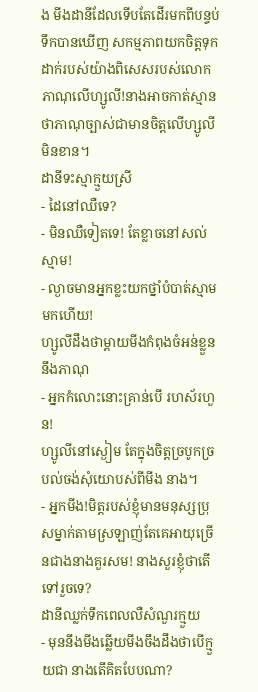ង មីងដានីដែលទើបតែដើរមកពីបន្ទប់ទឹកបានឃើញ សកម្មភាពយកចិត្តទុកដាក់របស់យ៉ាងពិសេសរបស់លោកភាណុលើហ្សូលី!នាងអាចកាត់ស្មានថាភាណុច្បាស់ជាមានចិត្តលើហ្សូលីមិនខាន។
ដានីទះស្មាក្មួយស្រី
- ដៃនៅឈឺទេ?
- មិនឈឺទៀតទេ! តែខ្លាចនៅសល់ស្មាម!
- ល្ងាចមានអ្នកខ្លះយកថ្នាំបំបាត់ស្មាមមកហើយ!
ហ្សូលីដឹងថាម្តាយមីងកំពុងចំអន់ខ្លួននឹងភាណុ
- អ្នកកំលោះនោះគ្រាន់បើ រហស័រហួន!
ហ្សូលីនៅស្ងៀម តែក្នុងចិត្តច្របូកច្របល់ចង់សុំយោបស់ពីមីង នាង។
- អ្នកមីង!មិត្តរបស់ខ្ញុំមានមនុស្សប្រុសម្នាក់តាមស្រឡាញ់តែគេអាយុច្រើនជាងនាងគួរសម! នាងសួរខ្ញុំថាតើទៅរួចទេ?
ដានីឈ្លក់ទឹកពេលលឺសំណួរក្មួយ
- មុននឹងមីងឆ្លើយមីងចឹងដឹងថាបើក្មួយជា នាងតើគិតបែបណា?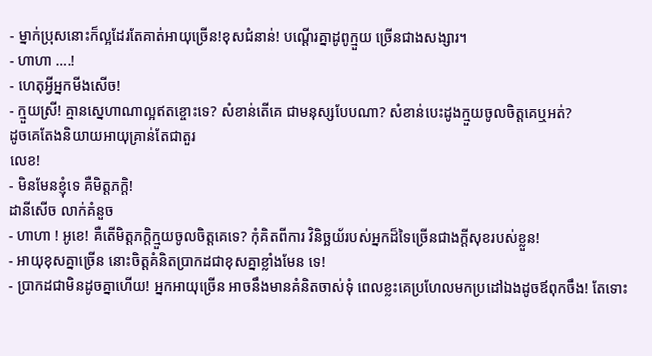- ម្នាក់ប្រុសនោះក៏ល្អដែរតែគាត់អាយុច្រើន!ខុសជំនាន់! បណ្តើរគ្នាដូពូក្មួយ ច្រើនជាងសង្សារ។
- ហាហា ….!
- ហេតុអ្វីអ្នកមីងសើច!
- ក្មួយស្រី! គ្មានស្នេហាណាល្អឥតខ្ចោះទេ? សំខាន់តើគេ ជាមនុស្សបែបណា? សំខាន់បេះដូងក្មួយចូលចិត្តគេឬអត់?
ដូចគេតែងនិយាយអាយុគ្រាន់តែជាតួរ
លេខ!
- មិនមែនខ្ញុំទេ គឺមិត្តភក្តិ!
ដានីសើច លាក់គំនួច
- ហាហា ! អូខេ! គឺតើមិត្តភក្តិក្មួយចូលចិត្តគេទេ? កុំគិតពីការ វិនិច្ឆយ័របស់អ្នកដ៏ទៃច្រើនជាងក្តីសុខរបស់ខ្លួន!
- អាយុខុសគ្នាច្រើន នោះចិត្តគំនិតប្រាកដជាខុសគ្នាខ្លាំងមែន ទេ!
- ប្រាកដជាមិនដូចគ្នាហើយ! អ្នកអាយុច្រើន អាចនឹងមានគំនិតចាស់ទុំ ពេលខ្លះគេប្រហែលមកប្រដៅឯងដូចឪពុកចឹង! តែទោះ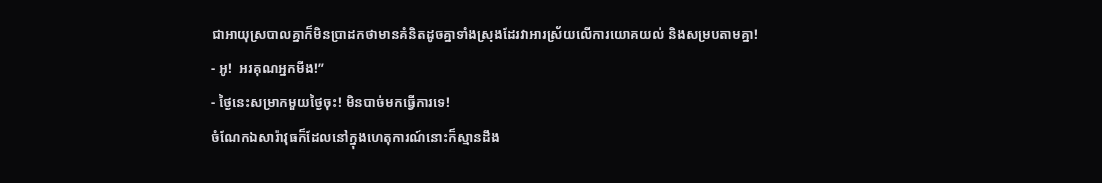ជាអាយុស្របាលគ្នាក៏មិនប្រាដកថាមានគំនិតដូចគ្នាទាំងស្រុងដែរវាអារស្រ័យលើការយោគយល់ និងសម្របតាមគ្នា!
- អូ!  អរគុណអ្នកមីង!”
- ថ្ងៃនេះសម្រាកមួយថ្ងៃចុះ! មិនបាច់មកធ្វើការទេ!
ចំណែកឯសារ៉ាវុធក៏ដែលនៅក្នុងហេតុការណ៍នោះក៏ស្មានដឹង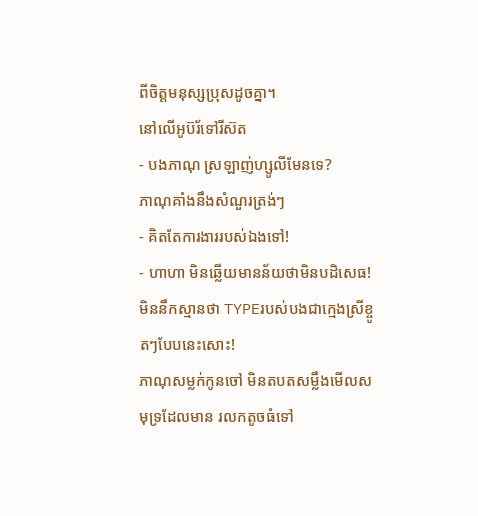ពីចិត្តមនុស្សប្រុសដូចគ្នា។
នៅលើអូប៊រ័ទៅរីស៊ត
- បងភាណុ ស្រឡាញ់ហ្សូលីមែនទេ?
ភាណុគាំងនឹងសំណួរត្រង់ៗ
- គិតតែការងាររបស់ឯងទៅ!
- ហាហា មិនឆ្លើយមានន័យថាមិនបដិសេធ! មិននឹកស្មានថា TYPEរបស់បងជាក្មេងស្រីខ្ចូតៗបែបនេះសោះ!
ភាណុសម្លក់កូនចៅ មិនតបតសម្លឹងមើលសមុទ្រដែលមាន រលកតូចធំទៅ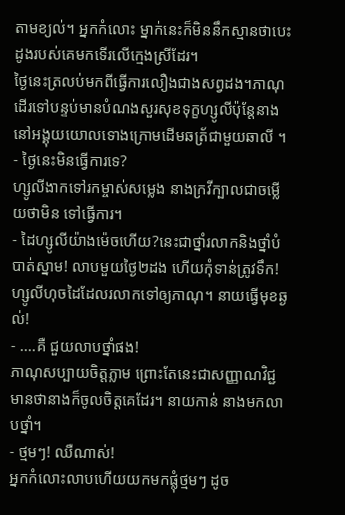តាមខ្យល់។ អ្នកកំលោះ ម្នាក់នេះក៏មិននឹកស្មានថាបេះដូងរបស់គេមកទើរលើក្មេងស្រីដែរ។
ថ្ងៃនេះត្រលប់មកពីធ្វើការលឿងជាងសព្វដង។ភាណុដើរទៅបន្ទប់មានបំណងសួរសុខទុក្ខហ្សូលីប៉ុន្តែនាងនៅអង្គុយយោលទោងក្រោមដើមឆត្រ័ជាមួយឆាលី ។
- ថ្ងៃនេះមិនធ្វើការទេ?
ហ្សូលីងាកទៅរកម្ចាស់សម្លេង នាងក្រវីក្បាលជាចម្លើយថាមិន ទៅធ្វើការ។
- ដៃហ្សូលីយ៉ាងម៉េចហើយ?នេះជាថ្នាំរលាកនិងថ្នាំបំបាត់ស្នាម! លាបមួយថ្ងៃ២ដង ហើយកុំទាន់ត្រូវទឹក!
ហ្សូលីហុចដៃដែលរលាកទៅឲ្យភាណុ។ នាយធ្វើមុខឆ្ងល់!
- ....គឺ ជួយលាបថ្នាំផង!
ភាណុសប្បាយចិត្តភ្លាម ព្រោះតែនេះជាសញ្ញាណវិជ្ជមានថានាងក៏ចូលចិត្តគេដែរ។ នាយកាន់ នាងមកលាបថ្នាំ។
- ថ្មមៗ! ឈឺណាស់!
អ្នកកំលោះលាបហើយយកមកផ្លុំថ្មមៗ ដូច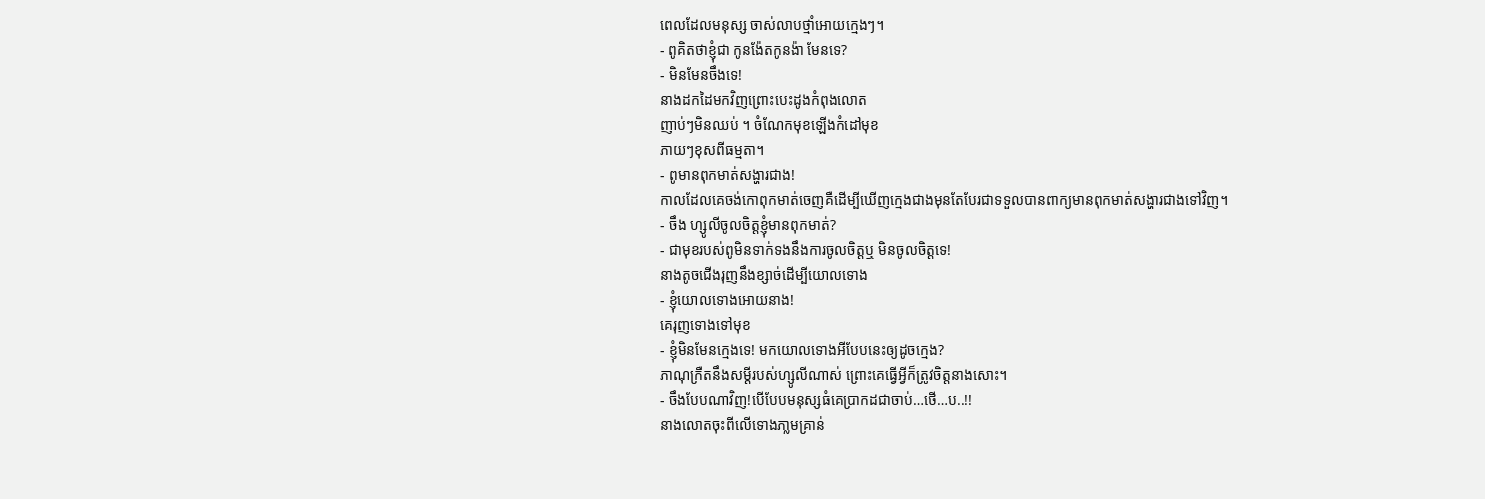ពេលដែលមនុស្ស ចាស់លាបថ្មាំអោយក្មេងៗ។
- ពូគិតថាខ្ញុំជា កូនង៉ែតកូនង៉ា មែនទេ?
- មិនមែនចឹងទេ!
នាងដកដៃមកវិញព្រោះបេះដូងកំពុងលោត
ញាប់ៗមិនឈប់ ។ ចំណែកមុខឡើងកំដៅមុខ
ភាយៗខុសពីធម្មតា។
- ពូមានពុកមាត់សង្ហារជាង!
កាលដែលគេចង់កោពុកមាត់ចេញគឺដើម្បីឃើញក្មេងជាងមុនតែបែរជាទទួលបានពាក្យមានពុកមាត់សង្ហារជាងទៅវិញ។
- ចឹង ហ្សូលីចូលចិត្តខ្ញុំមានពុកមាត់?
- ជាមុខរបស់ពូមិនទាក់ទងនឹងការចូលចិត្តឬ មិនចូលចិត្តទេ!
នាងតូចជើងរុញនឹងខ្សាច់ដើម្បីយោលទោង
- ខ្ញុំយោលទោងអោយនាង!
គេរុញទោងទៅមុខ
- ខ្ញុំមិនមែនក្មេងទេ! មកយោលទោងអីបែបនេះឲ្យដូចក្មេង?
ភាណុក្រឺតនឹងសម្តីរបស់ហ្សូលីណាស់ ព្រោះគេធ្វើអ្វីក៏ត្រូវចិត្តនាងសោះ។
- ចឹងបែបណាវិញ!បើបែបមនុស្សធំគេប្រាកដជាចាប់…ថើ…ប..!!
នាងលោតចុះពីលើទោងភា្លមគ្រាន់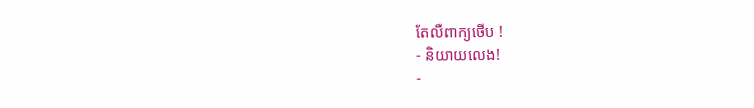តែលឺពាក្យថើប !
- និយាយលេង!
-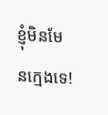ខ្ញុំមិនមែនក្មេងទេ!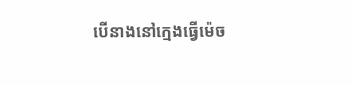បើនាងនៅក្មេងធ្វើម៉េច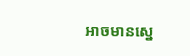អាចមានស្នេ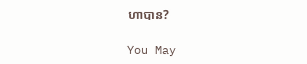ហាបាន?

You May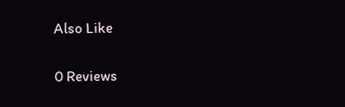Also Like

0 Reviews